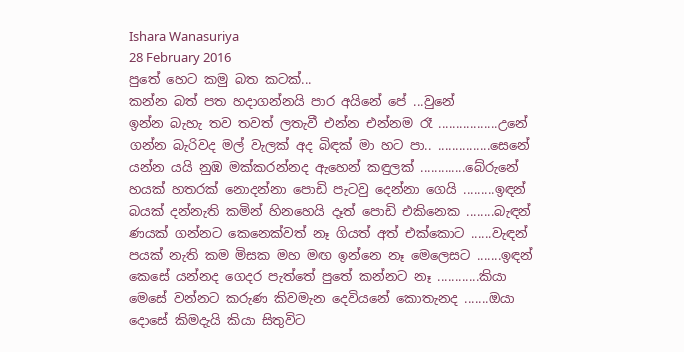Ishara Wanasuriya
28 February 2016
පුතේ හෙට කමු බත කටක්...
කන්න බත් පත හදාගන්නයි පාර අයිනේ පේ ...වුනේ
ඉන්න බැහැ තව තවත් ලතැවී එන්න එන්නම රෑ .................උනේ
ගන්න බැරිවද මල් වැලක් අද බිඳක් මා හට පා.. ...............සෙනේ
යන්න යයි නුඹ මක්කරන්නද ඇහෙන් කඳුලක් .............බේරුනේ
හයක් හතරක් නොදන්නා පොඩි පැටවු දෙන්නා ගෙයි .........ඉඳන්
බයක් දන්නැති කමින් හිනහෙයි දෑත් පොඩි එකිනෙක ........බැඳන්
ණයක් ගන්නට කෙනෙක්වත් නෑ ගියත් අත් එක්කොට ......වැඳන්
පයක් නැති කම මිසක මහ මඟ ඉන්නෙ නෑ මෙලෙසට .......ඉඳන්
කෙසේ යන්නද ගෙදර පැත්තේ පුතේ කන්නට නෑ ............කියා
මෙසේ වන්නට කරුණ කිවමැන දෙවියනේ කොතැනද .......ඔයා
දොසේ කිමදැයි කියා සිතුවිට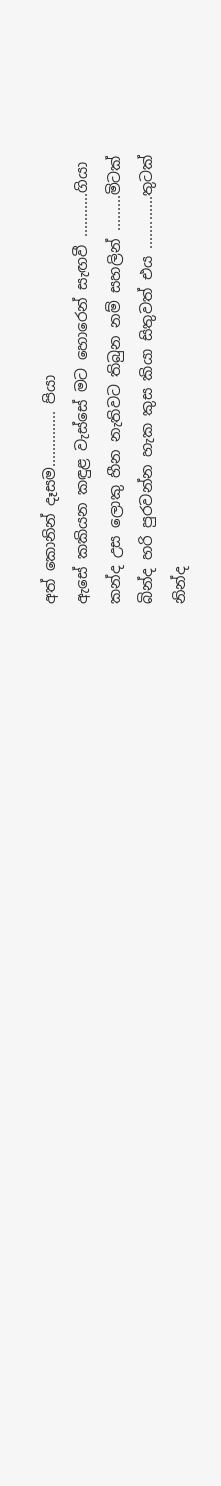අත් කොනින් දෑසම.............. පියා
ඇසේ කකියන කඳුළ වැස්සේ මට හොරෙන් සැඟවී ...........ගියා
කන්ද උස ලොකු හීන නැතිවට තිබුන නම් සහලින් .........මිටක්
බින්ද හරි පුරවන්න හැක කුස කියා සිතුවත් එය .............තුටක්
නින්ද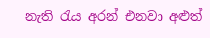නැති රැය අරන් එනවා අළුත්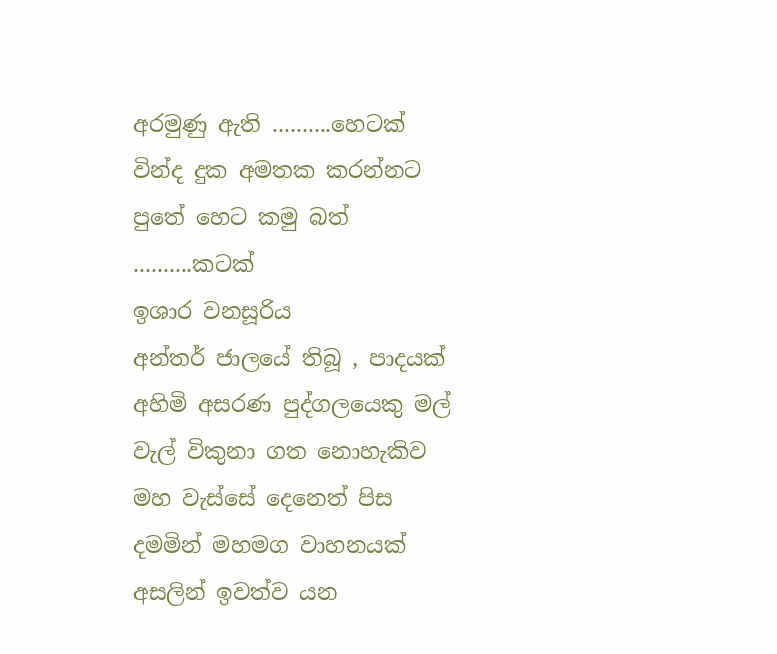අරමුණු ඇති ..........හෙටක්
වින්ද දුක අමතක කරන්නට පුතේ හෙට කමු බත් ..........කටක්
ඉශාර වනසූරිය
අන්තර් ජාලයේ තිබූ , පාදයක් අහිමි අසරණ පුද්ගලයෙකු මල් වැල් විකුනා ගත නොහැකිව මහ වැස්සේ දෙනෙත් පිස දමමින් මහමග වාහනයක් අසලින් ඉවත්ව යන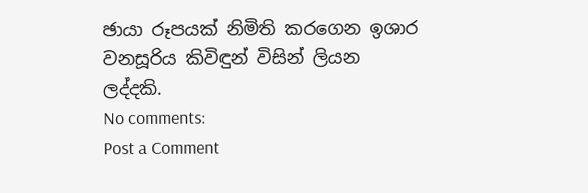ඡායා රූපයක් නිමිති කරගෙන ඉශාර වනසූරිය කිවිඳුන් විසින් ලියන ලද්දකි.
No comments:
Post a Comment